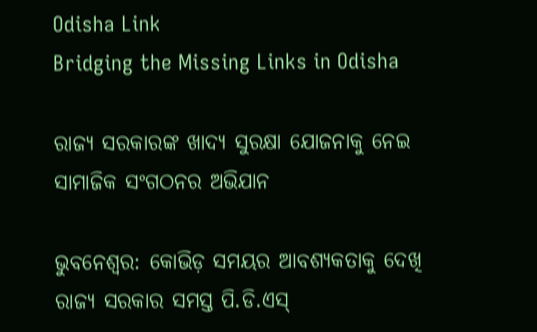Odisha Link
Bridging the Missing Links in Odisha

ରାଜ୍ୟ ସରକାରଙ୍କ ଖାଦ୍ୟ ସୁରକ୍ଷା ଯୋଜନାକୁ ନେଇ ସାମାଜିକ ସଂଗଠନର ଅଭିଯାନ

ଭୁବନେଶ୍ୱର: କୋଭିଡ଼ ସମୟର ଆବଶ୍ୟକତାକୁ ଦେଖି ରାଜ୍ୟ ସରକାର ସମସ୍ତ ପି.ଡି.ଏସ୍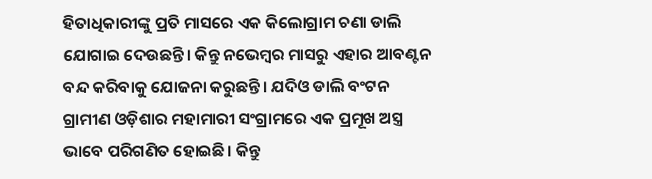ହିତାଧିକାରୀଙ୍କୁ ପ୍ରତି ମାସରେ ଏକ କିଲୋଗ୍ରାମ ଚଣା ଡାଲି ଯୋଗାଇ ଦେଉଛନ୍ତି। କିନ୍ତୁ ନଭେମ୍ବର ମାସରୁ ଏହାର ଆବଣ୍ଟନ ବନ୍ଦ କରିବାକୁ ଯୋଜନା କରୁଛନ୍ତି। ଯଦିଓ ଡାଲି ବଂଟନ ଗ୍ରାମୀଣ ଓଡ଼ିଶାର ମହାମାରୀ ସଂଗ୍ରାମରେ ଏକ ପ୍ରମୂଖ ଅସ୍ତ୍ର ଭାବେ ପରିଗଣିତ ହୋଇଛି। କିନ୍ତୁ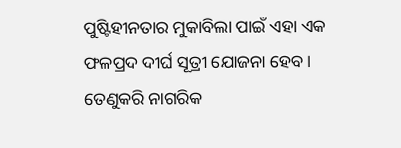ପୁଷ୍ଟିହୀନତାର ମୁକାବିଲା ପାଇଁ ଏହା ଏକ ଫଳପ୍ରଦ ଦୀର୍ଘ ସୂତ୍ରୀ ଯୋଜନା ହେବ। ତେଣୁକରି ନାଗରିକ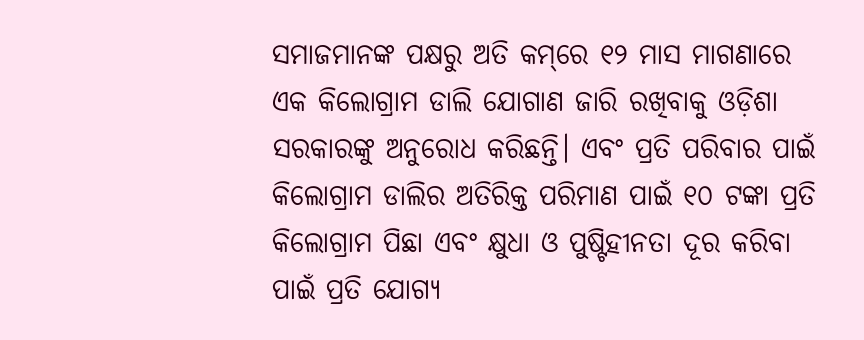ସମାଜମାନଙ୍କ ପକ୍ଷରୁ ଅତି କମ୍‌ରେ ୧୨ ମାସ ମାଗଣାରେ ଏକ କିଲୋଗ୍ରାମ ଡାଲି ଯୋଗାଣ ଜାରି ରଖିବାକୁ ଓଡ଼ିଶା ସରକାରଙ୍କୁ ଅନୁରୋଧ କରିଛନ୍ତି। ଏବଂ ପ୍ରତି ପରିବାର ପାଇଁ କିଲୋଗ୍ରାମ ଡାଲିର ଅତିରିକ୍ତ ପରିମାଣ ପାଇଁ ୧୦ ଟଙ୍କା ପ୍ରତି କିଲୋଗ୍ରାମ ପିଛା ଏବଂ କ୍ଷୁଧା ଓ ପୁଷ୍ଟିହୀନତା ଦୂର କରିବା ପାଇଁ ପ୍ରତି ଯୋଗ୍ୟ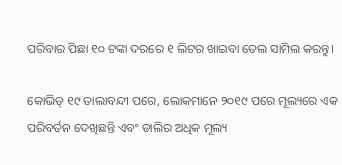ପରିବାର ପିଛା ୧୦ ଟଙ୍କା ଦରରେ ୧ ଲିଟର ଖାଇବା ତେଲ ସାମିଲ କରନ୍ତୁ।

କୋଭିଡ୍ ୧୯ ତାଲାବନ୍ଦୀ ପରେ, ଲୋକମାନେ ୨୦୧୯ ପରେ ମୂଲ୍ୟରେ ଏକ ପରିବର୍ତନ ଦେଖିଛନ୍ତି ଏବଂ ଡାଲିର ଅଧିକ ମୂଲ୍ୟ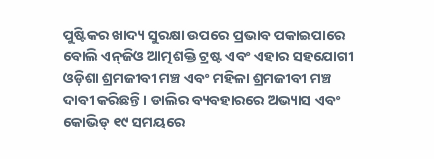ପୁଷ୍ଟିକର ଖାଦ୍ୟ ସୁରକ୍ଷା ଉପରେ ପ୍ରଭାବ ପକାଇପାରେ ବୋଲି ଏନ୍‌ଜିଓ ଆତ୍ମଶକ୍ତି ଟ୍ରଷ୍ଟ ଏବଂ ଏହାର ସହଯୋଗୀ ଓଡ଼ିଶା ଶ୍ରମଜୀବୀ ମଞ୍ଚ ଏବଂ ମହିଳା ଶ୍ରମଜୀବୀ ମଞ୍ଚ ଦାବୀ କରିଛନ୍ତି। ଡାଲିର ବ୍ୟବହାରରେ ଅଭ୍ୟାସ ଏବଂ କୋଭିଡ୍ ୧୯ ସମୟରେ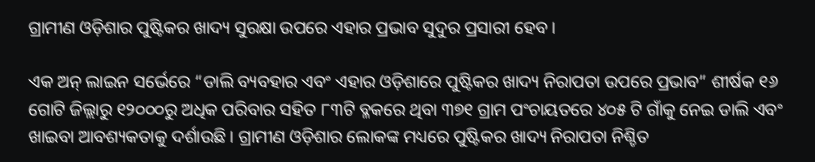ଗ୍ରାମୀଣ ଓଡ଼ିଶାର ପୁଷ୍ଟିକର ଖାଦ୍ୟ ସୁରକ୍ଷା ଉପରେ ଏହାର ପ୍ରଭାବ ସୁଦୁର ପ୍ରସାରୀ ହେବ।

ଏକ ଅନ୍ ଲାଇନ ସର୍ଭେରେ “ଡାଲି ବ୍ୟବହାର ଏବଂ ଏହାର ଓଡ଼ିଶାରେ ପୁଷ୍ଟିକର ଖାଦ୍ୟ ନିରାପତା ଉପରେ ପ୍ରଭାବ” ଶୀର୍ଷକ ୧୬ ଗୋଟି ଜିଲ୍ଲାରୁ ୧୨୦୦୦ରୁ ଅଧିକ ପରିବାର ସହିତ ୮୩ଟି ବ୍ଳକରେ ଥିବା ୩୭୧ ଗ୍ରାମ ପଂଚାୟତରେ ୪୦୫ ଟି ଗାଁକୁ ନେଇ ଡାଲି ଏବଂ ଖାଇବା ଆବଶ୍ୟକତାକୁ ଦର୍ଶାଉଛି । ଗ୍ରାମୀଣ ଓଡ଼ିଶାର ଲୋକଙ୍କ ମଧ୍ୟରେ ପୁଷ୍ଟିକର ଖାଦ୍ୟ ନିରାପତା ନିଶ୍ଚିତ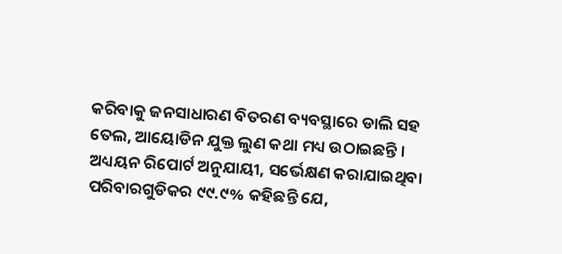କରିବାକୁ ଜନସାଧାରଣ ବିତରଣ ବ୍ୟବସ୍ଥାରେ ଡାଲି ସହ ତେଲ, ଆୟୋଡିନ ଯୁକ୍ତ ଲୁଣ କଥା ମଧ୍ୟ ଉଠାଇଛନ୍ତି । ଅଧ୍ୟୟନ ରିପୋର୍ଟ ଅନୁଯାୟୀ, ସର୍ଭେକ୍ଷଣ କରାଯାଇଥିବା ପରିବାରଗୁଡିକର ୯୯.୯% କହିଛନ୍ତି ଯେ,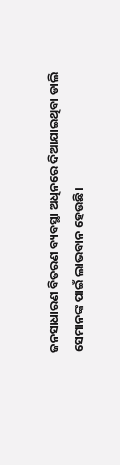ଜନସାଧାରଣ ବିତରଣ ବ୍ୟବସ୍ଥା ଅଧିନରେ ଦିଆଯାଇଥିବା ଡାଲି ସେମାନଙ୍କ ପାଇଁ ଲାଭବାନ ହେଉଛି।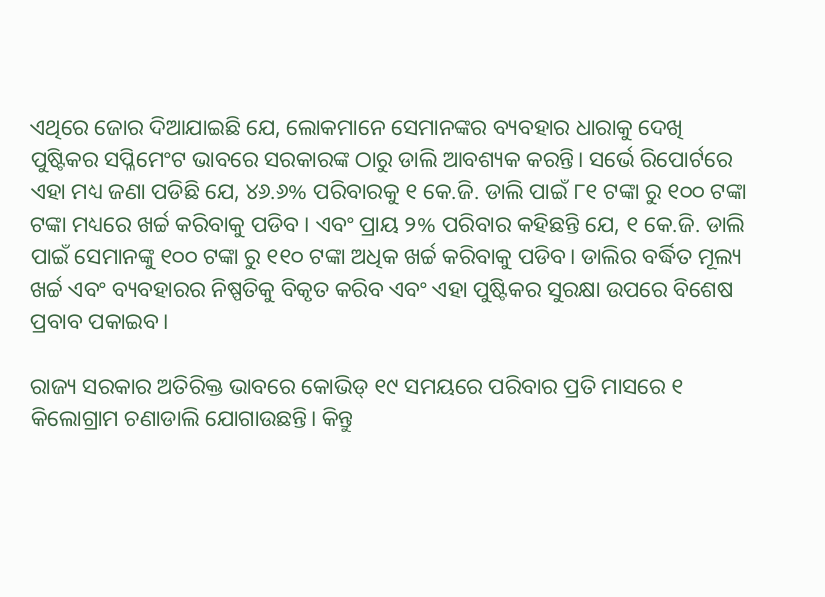ଏଥିରେ ଜୋର ଦିଆଯାଇଛି ଯେ, ଲୋକମାନେ ସେମାନଙ୍କର ବ୍ୟବହାର ଧାରାକୁ ଦେଖି ପୁଷ୍ଟିକର ସପ୍ଳିମେଂଟ ଭାବରେ ସରକାରଙ୍କ ଠାରୁ ଡାଲି ଆବଶ୍ୟକ କରନ୍ତି। ସର୍ଭେ ରିପୋର୍ଟରେ ଏହା ମଧ୍ୟ ଜଣା ପଡିଛି ଯେ, ୪୬.୬% ପରିବାରକୁ ୧ କେ.ଜି. ଡାଲି ପାଇଁ ୮୧ ଟଙ୍କା ରୁ ୧୦୦ ଟଙ୍କା ଟଙ୍କା ମଧ୍ୟରେ ଖର୍ଚ୍ଚ କରିବାକୁ ପଡିବ । ଏବଂ ପ୍ରାୟ ୨% ପରିବାର କହିଛନ୍ତି ଯେ, ୧ କେ.ଜି. ଡାଲି ପାଇଁ ସେମାନଙ୍କୁ ୧୦୦ ଟଙ୍କା ରୁ ୧୧୦ ଟଙ୍କା ଅଧିକ ଖର୍ଚ୍ଚ କରିବାକୁ ପଡିବ। ଡାଲିର ବର୍ଦ୍ଧିତ ମୂଲ୍ୟ ଖର୍ଚ୍ଚ ଏବଂ ବ୍ୟବହାରର ନିଷ୍ପତିକୁ ବିକୃତ କରିବ ଏବଂ ଏହା ପୁଷ୍ଟିକର ସୁରକ୍ଷା ଉପରେ ବିଶେଷ ପ୍ରବାବ ପକାଇବ।

ରାଜ୍ୟ ସରକାର ଅତିରିକ୍ତ ଭାବରେ କୋଭିଡ୍ ୧୯ ସମୟରେ ପରିବାର ପ୍ରତି ମାସରେ ୧ କିଲୋଗ୍ରାମ ଚଣାଡାଲି ଯୋଗାଉଛନ୍ତି। କିନ୍ତୁ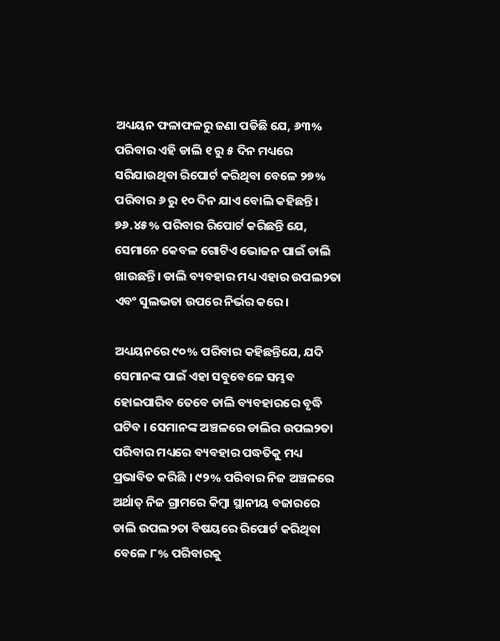ଅଧ୍ୟୟନ ଫଳାଫଳରୁ ଜଣା ପଡିଛି ଯେ, ୬୩% ପରିବାର ଏହି ଡାଲି ୧ ରୁ ୫ ଦିନ ମଧ୍ୟରେ ସରିଯାଉଥିବା ରିପୋର୍ଟ କରିଥିବା ବେଳେ ୨୭% ପରିବାର ୬ ରୁ ୧୦ ଦିନ ଯାଏ ବୋଲି କହିଛନ୍ତି। ୭୬.୪୫% ପରିବାର ରିପୋର୍ଟ କରିଛନ୍ତି ଯେ, ସେମାନେ କେବଳ ଗୋଟିଏ ଭୋଜନ ପାଇଁ ଡାଲି ଖାଉଛନ୍ତି। ଡାଲି ବ୍ୟବହାର ମଧ୍ୟ ଏହାର ଉପଲ୨ତା ଏବଂ ସୁଲଭତା ଉପରେ ନିର୍ଭର କରେ।

ଅଧ୍ୟୟନରେ ୯୦% ପରିବାର କହିଛନ୍ତିଯେ, ଯଦି ସେମାନଙ୍କ ପାଇଁ ଏହା ସବୁବେଳେ ସମ୍ଭବ ହୋଇପାରିବ ତେବେ ଡାଲି ବ୍ୟବହାରରେ ବୃଦ୍ଧି ଘଟିବ । ସେମାନଙ୍କ ଅଞ୍ଚଳରେ ଡାଲିର ଉପଲ୨ତା ପରିବାର ମଧ୍ୟରେ ବ୍ୟବହାର ପଦ୍ଧତିକୁ ମଧ୍ୟ ପ୍ରଭାବିତ କରିଛି । ୯୨% ପରିବାର ନିଜ ଅଞ୍ଚଳରେ ଅର୍ଥାତ୍ ନିଜ ଗ୍ରାମରେ କିମ୍ବା ସ୍ଥାନୀୟ ବଜାରରେ ଡାଲି ଉପଲ୨ତା ବିଷୟରେ ରିପୋର୍ଟ କରିଥିବା ବେଳେ ୮% ପରିବାରକୁ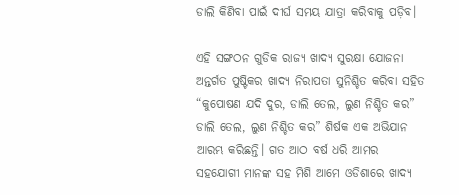ଡାଲି କିଣିବା ପାଇଁ ଦୀର୍ଘ ସମୟ ଯାତ୍ରା କରିବାକୁ ପଡ଼ିବ।

ଏହି ସଙ୍ଗଠନ ଗୁଡିକ ରାଜ୍ୟ ଖାଦ୍ୟ ସୁରକ୍ଷା ଯୋଜନା ଅନ୍ତର୍ଗତ ପୁଷ୍ଟିକର ଖାଦ୍ୟ ନିରାପତା ସୁନିଶ୍ଚିତ କରିବା ସହିତ “କୁପୋଷଣ ଯଦି ଦୁର, ଡାଲି ତେଲ, ଲୁଣ ନିଶ୍ଚିତ କର” ଡାଲି ତେଲ, ଲୁଣ ନିଶ୍ଚିତ କର” ଶିର୍ଷକ ଏକ ଅଭିଯାନ ଆରମ୍ଭ କରିଛନ୍ତି। ଗତ ଆଠ ବର୍ଷ ଧରି ଆମର ସହଯୋଗୀ ମାନଙ୍କ ସହ ମିଶି ଆମେ ଓଡିଶାରେ ଖାଦ୍ୟ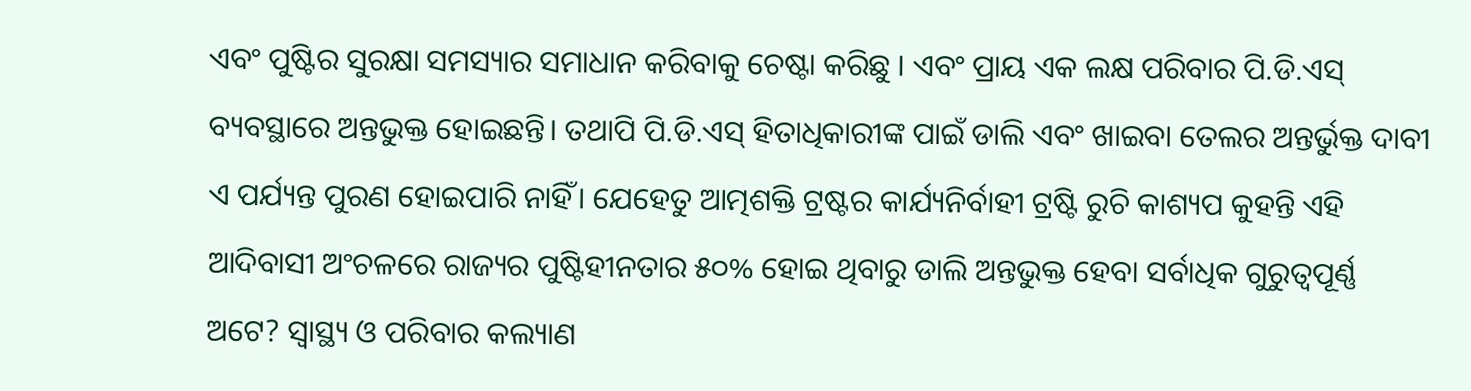ଏବଂ ପୁଷ୍ଟିର ସୁରକ୍ଷା ସମସ୍ୟାର ସମାଧାନ କରିବାକୁ ଚେଷ୍ଟା କରିଛୁ । ଏବଂ ପ୍ରାୟ ଏକ ଲକ୍ଷ ପରିବାର ପି.ଡି.ଏସ୍ ବ୍ୟବସ୍ଥାରେ ଅନ୍ତଭୁକ୍ତ ହୋଇଛନ୍ତି। ତଥାପି ପି.ଡି.ଏସ୍‌ ହିତାଧିକାରୀଙ୍କ ପାଇଁ ଡାଲି ଏବଂ ଖାଇବା ତେଲର ଅନ୍ତର୍ଭୁକ୍ତ ଦାବୀ ଏ ପର୍ଯ୍ୟନ୍ତ ପୁରଣ ହୋଇପାରି ନାହିଁ। ଯେହେତୁ ଆତ୍ମଶକ୍ତି ଟ୍ରଷ୍ଟର କାର୍ଯ୍ୟନିର୍ବାହୀ ଟ୍ରଷ୍ଟି ରୁଚି କାଶ୍ୟପ କୁହନ୍ତି ଏହି ଆଦିବାସୀ ଅଂଚଳରେ ରାଜ୍ୟର ପୁଷ୍ଟିହୀନତାର ୫୦% ହୋଇ ଥିବାରୁ ଡାଲି ଅନ୍ତଭୁକ୍ତ ହେବା ସର୍ବାଧିକ ଗୁରୁତ୍ୱପୂର୍ଣ୍ଣ ଅଟେ? ସ୍ୱାସ୍ଥ୍ୟ ଓ ପରିବାର କଲ୍ୟାଣ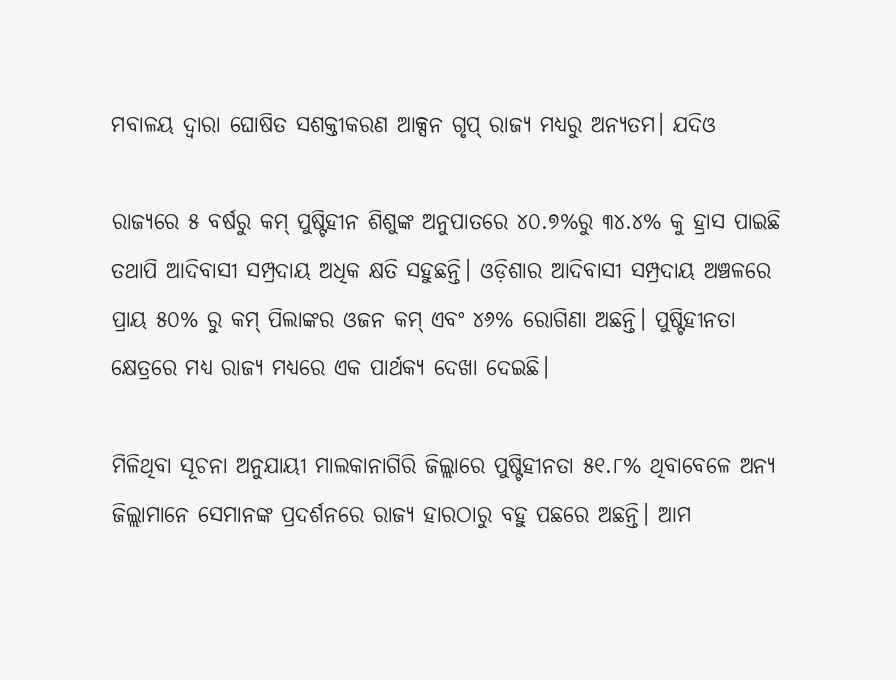ମବାଳୟ ଦ୍ୱାରା ଘୋଷିତ ସଶକ୍ତୀକରଣ ଆକ୍ସନ ଗୃପ୍ ରାଜ୍ୟ ମଧ୍ୟରୁ ଅନ୍ୟତମ। ଯଦିଓ

ରାଜ୍ୟରେ ୫ ବର୍ଷରୁ କମ୍ ପୁଷ୍ଟିହୀନ ଶିଶୁଙ୍କ ଅନୁପାତରେ ୪୦.୭%ରୁ ୩୪.୪% କୁ ହ୍ରାସ ପାଇଛି ତଥାପି ଆଦିବାସୀ ସମ୍ପ୍ରଦାୟ ଅଧିକ କ୍ଷତି ସହୁଛନ୍ତି। ଓଡ଼ିଶାର ଆଦିବାସୀ ସମ୍ପ୍ରଦାୟ ଅଞ୍ଚଳରେ ପ୍ରାୟ ୫୦% ରୁ କମ୍ ପିଲାଙ୍କର ଓଜନ କମ୍‌ ଏବଂ ୪୬% ରୋଗିଣା ଅଛନ୍ତି। ପୁଷ୍ଟିହୀନତା କ୍ଷେତ୍ରରେ ମଧ୍ୟ ରାଜ୍ୟ ମଧ୍ୟରେ ଏକ ପାର୍ଥକ୍ୟ ଦେଖା ଦେଇଛି।

ମିଳିଥିବା ସୂଚନା ଅନୁଯାୟୀ ମାଲକାନାଗିରି ଜିଲ୍ଲାରେ ପୁଷ୍ଟିହୀନତା ୫୧.୮% ଥିବାବେଳେ ଅନ୍ୟ ଜିଲ୍ଲାମାନେ ସେମାନଙ୍କ ପ୍ରଦର୍ଶନରେ ରାଜ୍ୟ ହାରଠାରୁ ବହୁ ପଛରେ ଅଛନ୍ତି। ଆମ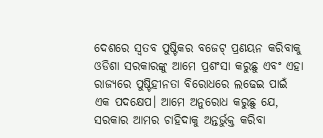ଦେଶରେ ସ୍ୱତବ ପୁଷ୍ଟିକର ବଜେଟ୍ ପ୍ରଣୟନ କରିବାକୁ ଓଡିଶା ସରକାରଙ୍କୁ ଆମେ ପ୍ରଶଂସା କରୁଛୁ ଏବଂ ଏହା ରାଜ୍ୟରେ ପୁଷ୍ଟିହୀନତା ବିରୋଧରେ ଲଢେଇ ପାଇଁ ଏକ ପଦକ୍ଷେପ। ଆମେ ଅନୁରୋଧ କରୁଛୁ ଯେ, ସରକାର ଆମର ଚାହିଦାକୁ ଅନ୍ତର୍ଭୁକ୍ତ କରିବା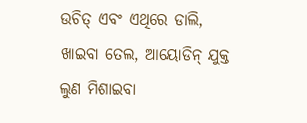ଉଚିତ୍ ଏବଂ ଏଥିରେ ଡାଲି, ଖାଇବା ତେଲ, ଆୟୋଡିନ୍ ଯୁକ୍ତ ଲୁଣ ମିଶାଇବା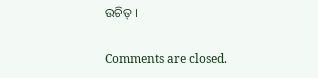ଉଚିତ୍ ।

Comments are closed.